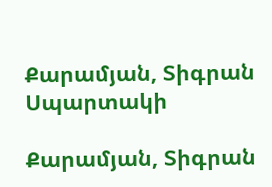Քարամյան, Տիգրան Սպարտակի

Քարամյան, Տիգրան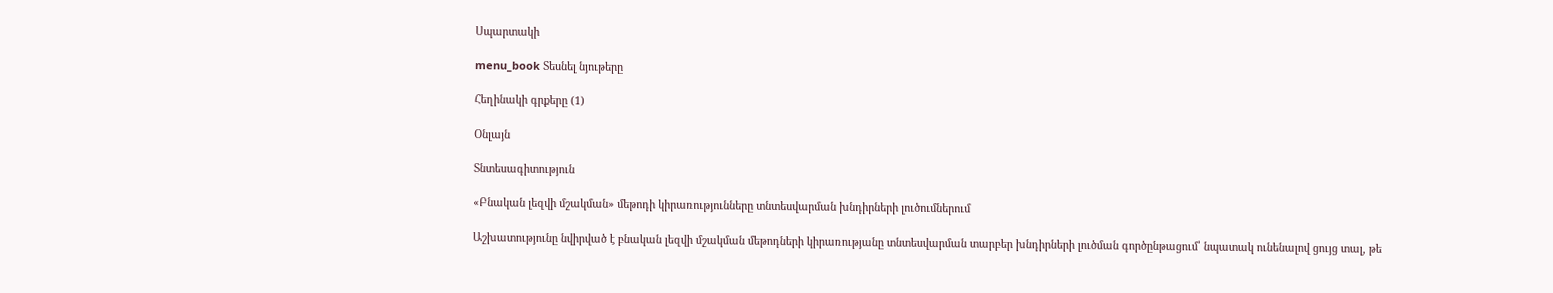Սպարտակի

menu_book Տեսնել նյութերը

Հեղինակի գրքերը (1)

Օնլայն

Տնտեսագիտություն

«Բնական լեզվի մշակման» մեթոդի կիրառությունները տնտեսվարման խնդիրների լուծումներում

Աշխատությունը նվիրված է բնական լեզվի մշակման մեթոդների կիրառությանը տնտեսվարման տարբեր խնդիրների լուծման գործընթացում՝ նպատակ ունենալով ցույց տալ, թե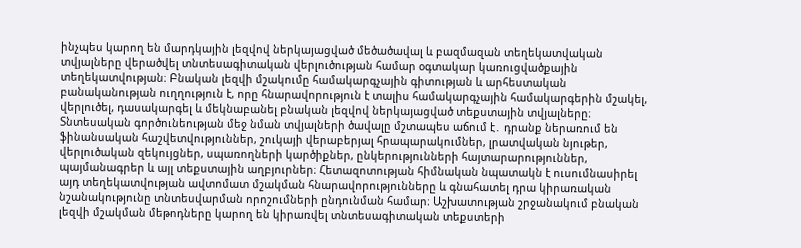ինչպես կարող են մարդկային լեզվով ներկայացված մեծածավալ և բազմազան տեղեկատվական տվյալները վերածվել տնտեսագիտական վերլուծության համար օգտակար կառուցվածքային տեղեկատվության։ Բնական լեզվի մշակումը համակարգչային գիտության և արհեստական բանականության ուղղություն է, որը հնարավորություն է տալիս համակարգչային համակարգերին մշակել, վերլուծել, դասակարգել և մեկնաբանել բնական լեզվով ներկայացված տեքստային տվյալները։ Տնտեսական գործունեության մեջ նման տվյալների ծավալը մշտապես աճում է․ դրանք ներառում են ֆինանսական հաշվետվություններ, շուկայի վերաբերյալ հրապարակումներ, լրատվական նյութեր, վերլուծական զեկույցներ, սպառողների կարծիքներ, ընկերությունների հայտարարություններ, պայմանագրեր և այլ տեքստային աղբյուրներ։ Հետազոտության հիմնական նպատակն է ուսումնասիրել այդ տեղեկատվության ավտոմատ մշակման հնարավորությունները և գնահատել դրա կիրառական նշանակությունը տնտեսվարման որոշումների ընդունման համար։ Աշխատության շրջանակում բնական լեզվի մշակման մեթոդները կարող են կիրառվել տնտեսագիտական տեքստերի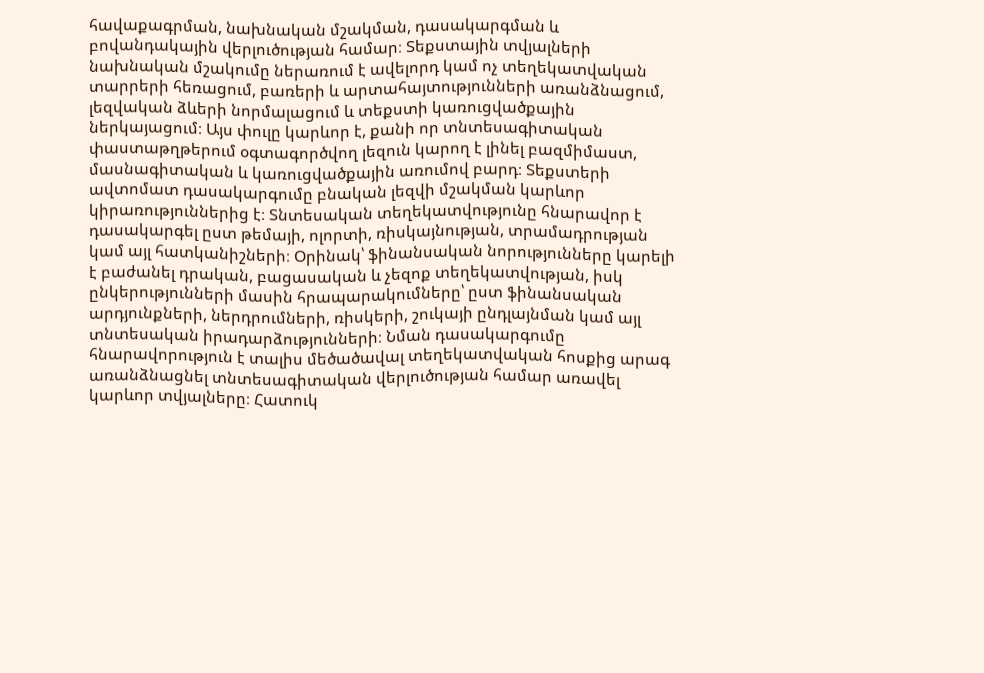հավաքագրման, նախնական մշակման, դասակարգման և բովանդակային վերլուծության համար։ Տեքստային տվյալների նախնական մշակումը ներառում է ավելորդ կամ ոչ տեղեկատվական տարրերի հեռացում, բառերի և արտահայտությունների առանձնացում, լեզվական ձևերի նորմալացում և տեքստի կառուցվածքային ներկայացում։ Այս փուլը կարևոր է, քանի որ տնտեսագիտական փաստաթղթերում օգտագործվող լեզուն կարող է լինել բազմիմաստ, մասնագիտական և կառուցվածքային առումով բարդ։ Տեքստերի ավտոմատ դասակարգումը բնական լեզվի մշակման կարևոր կիրառություններից է։ Տնտեսական տեղեկատվությունը հնարավոր է դասակարգել ըստ թեմայի, ոլորտի, ռիսկայնության, տրամադրության կամ այլ հատկանիշների։ Օրինակ՝ ֆինանսական նորությունները կարելի է բաժանել դրական, բացասական և չեզոք տեղեկատվության, իսկ ընկերությունների մասին հրապարակումները՝ ըստ ֆինանսական արդյունքների, ներդրումների, ռիսկերի, շուկայի ընդլայնման կամ այլ տնտեսական իրադարձությունների։ Նման դասակարգումը հնարավորություն է տալիս մեծածավալ տեղեկատվական հոսքից արագ առանձնացնել տնտեսագիտական վերլուծության համար առավել կարևոր տվյալները։ Հատուկ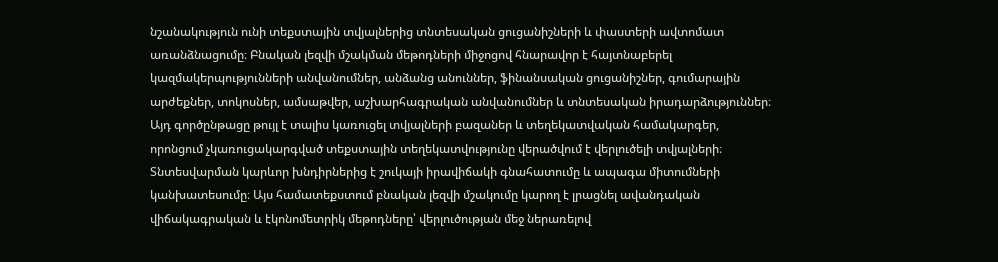նշանակություն ունի տեքստային տվյալներից տնտեսական ցուցանիշների և փաստերի ավտոմատ առանձնացումը։ Բնական լեզվի մշակման մեթոդների միջոցով հնարավոր է հայտնաբերել կազմակերպությունների անվանումներ, անձանց անուններ, ֆինանսական ցուցանիշներ, գումարային արժեքներ, տոկոսներ, ամսաթվեր, աշխարհագրական անվանումներ և տնտեսական իրադարձություններ։ Այդ գործընթացը թույլ է տալիս կառուցել տվյալների բազաներ և տեղեկատվական համակարգեր, որոնցում չկառուցակարգված տեքստային տեղեկատվությունը վերածվում է վերլուծելի տվյալների։ Տնտեսվարման կարևոր խնդիրներից է շուկայի իրավիճակի գնահատումը և ապագա միտումների կանխատեսումը։ Այս համատեքստում բնական լեզվի մշակումը կարող է լրացնել ավանդական վիճակագրական և էկոնոմետրիկ մեթոդները՝ վերլուծության մեջ ներառելով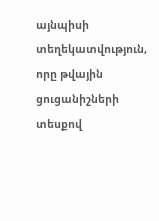այնպիսի տեղեկատվություն, որը թվային ցուցանիշների տեսքով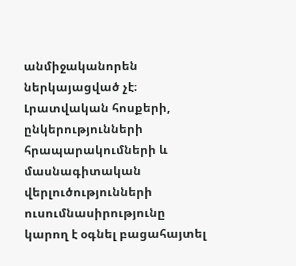անմիջականորեն ներկայացված չէ։ Լրատվական հոսքերի, ընկերությունների հրապարակումների և մասնագիտական վերլուծությունների ուսումնասիրությունը կարող է օգնել բացահայտել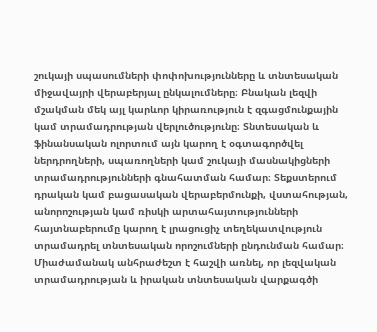շուկայի սպասումների փոփոխությունները և տնտեսական միջավայրի վերաբերյալ ընկալումները։ Բնական լեզվի մշակման մեկ այլ կարևոր կիրառություն է զգացմունքային կամ տրամադրության վերլուծությունը։ Տնտեսական և ֆինանսական ոլորտում այն կարող է օգտագործվել ներդրողների, սպառողների կամ շուկայի մասնակիցների տրամադրությունների գնահատման համար։ Տեքստերում դրական կամ բացասական վերաբերմունքի, վստահության, անորոշության կամ ռիսկի արտահայտությունների հայտնաբերումը կարող է լրացուցիչ տեղեկատվություն տրամադրել տնտեսական որոշումների ընդունման համար։ Միաժամանակ անհրաժեշտ է հաշվի առնել, որ լեզվական տրամադրության և իրական տնտեսական վարքագծի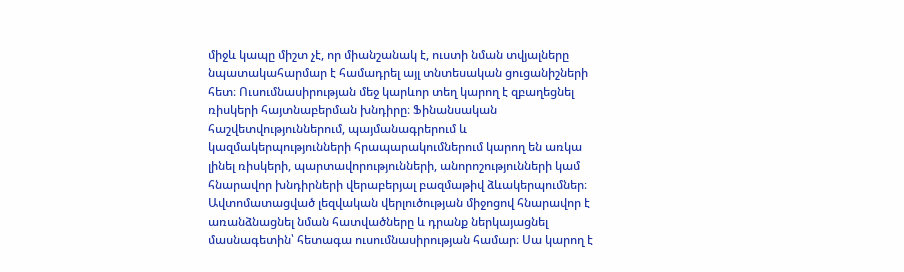միջև կապը միշտ չէ, որ միանշանակ է, ուստի նման տվյալները նպատակահարմար է համադրել այլ տնտեսական ցուցանիշների հետ։ Ուսումնասիրության մեջ կարևոր տեղ կարող է զբաղեցնել ռիսկերի հայտնաբերման խնդիրը։ Ֆինանսական հաշվետվություններում, պայմանագրերում և կազմակերպությունների հրապարակումներում կարող են առկա լինել ռիսկերի, պարտավորությունների, անորոշությունների կամ հնարավոր խնդիրների վերաբերյալ բազմաթիվ ձևակերպումներ։ Ավտոմատացված լեզվական վերլուծության միջոցով հնարավոր է առանձնացնել նման հատվածները և դրանք ներկայացնել մասնագետին՝ հետագա ուսումնասիրության համար։ Սա կարող է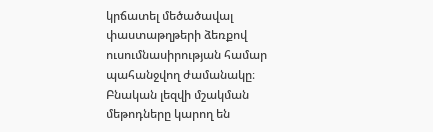կրճատել մեծածավալ փաստաթղթերի ձեռքով ուսումնասիրության համար պահանջվող ժամանակը։ Բնական լեզվի մշակման մեթոդները կարող են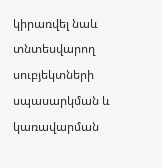կիրառվել նաև տնտեսվարող սուբյեկտների սպասարկման և կառավարման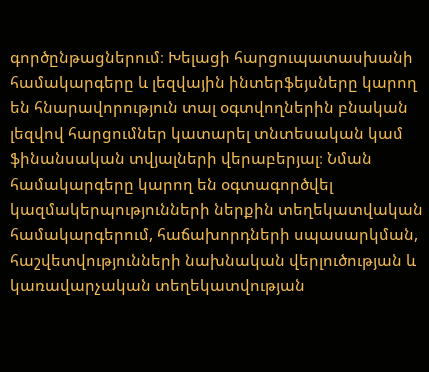գործընթացներում։ Խելացի հարցուպատասխանի համակարգերը և լեզվային ինտերֆեյսները կարող են հնարավորություն տալ օգտվողներին բնական լեզվով հարցումներ կատարել տնտեսական կամ ֆինանսական տվյալների վերաբերյալ։ Նման համակարգերը կարող են օգտագործվել կազմակերպությունների ներքին տեղեկատվական համակարգերում, հաճախորդների սպասարկման, հաշվետվությունների նախնական վերլուծության և կառավարչական տեղեկատվության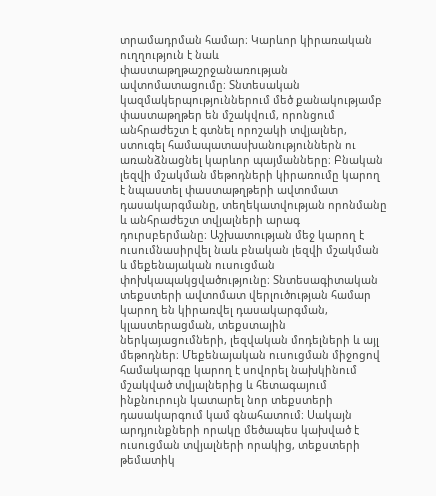տրամադրման համար։ Կարևոր կիրառական ուղղություն է նաև փաստաթղթաշրջանառության ավտոմատացումը։ Տնտեսական կազմակերպություններում մեծ քանակությամբ փաստաթղթեր են մշակվում, որոնցում անհրաժեշտ է գտնել որոշակի տվյալներ, ստուգել համապատասխանություններն ու առանձնացնել կարևոր պայմանները։ Բնական լեզվի մշակման մեթոդների կիրառումը կարող է նպաստել փաստաթղթերի ավտոմատ դասակարգմանը, տեղեկատվության որոնմանը և անհրաժեշտ տվյալների արագ դուրսբերմանը։ Աշխատության մեջ կարող է ուսումնասիրվել նաև բնական լեզվի մշակման և մեքենայական ուսուցման փոխկապակցվածությունը։ Տնտեսագիտական տեքստերի ավտոմատ վերլուծության համար կարող են կիրառվել դասակարգման, կլաստերացման, տեքստային ներկայացումների, լեզվական մոդելների և այլ մեթոդներ։ Մեքենայական ուսուցման միջոցով համակարգը կարող է սովորել նախկինում մշակված տվյալներից և հետագայում ինքնուրույն կատարել նոր տեքստերի դասակարգում կամ գնահատում։ Սակայն արդյունքների որակը մեծապես կախված է ուսուցման տվյալների որակից, տեքստերի թեմատիկ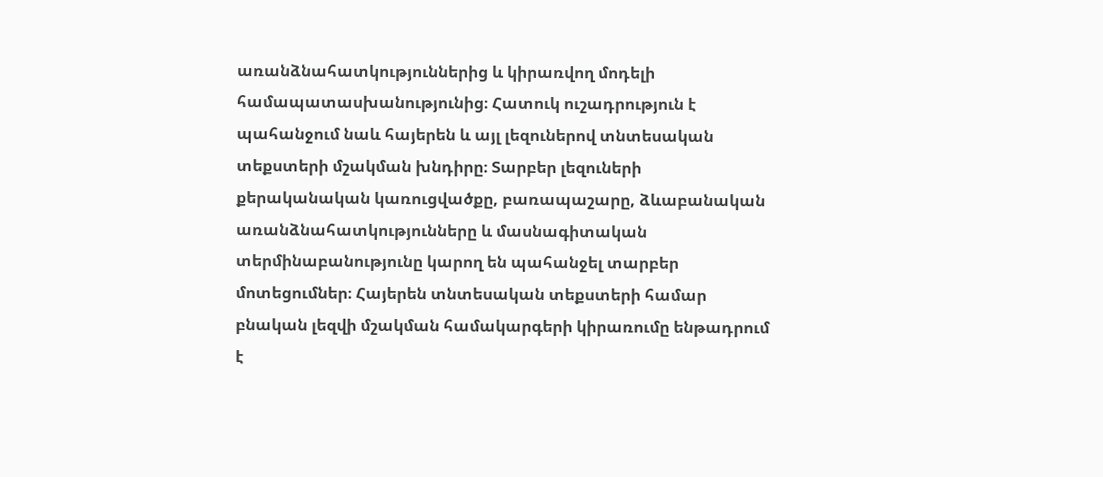առանձնահատկություններից և կիրառվող մոդելի համապատասխանությունից։ Հատուկ ուշադրություն է պահանջում նաև հայերեն և այլ լեզուներով տնտեսական տեքստերի մշակման խնդիրը։ Տարբեր լեզուների քերականական կառուցվածքը, բառապաշարը, ձևաբանական առանձնահատկությունները և մասնագիտական տերմինաբանությունը կարող են պահանջել տարբեր մոտեցումներ։ Հայերեն տնտեսական տեքստերի համար բնական լեզվի մշակման համակարգերի կիրառումը ենթադրում է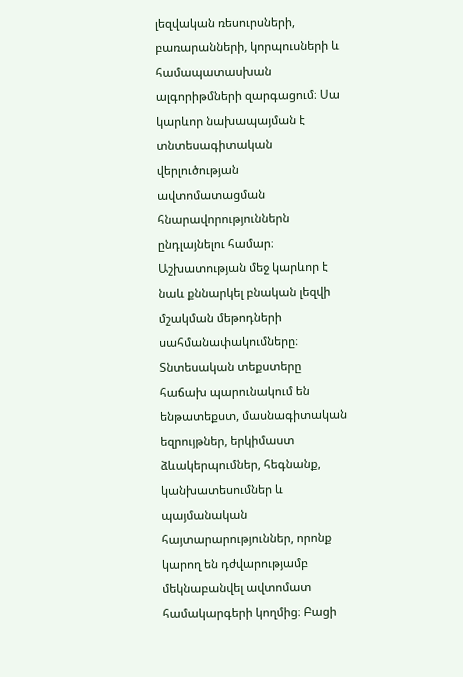լեզվական ռեսուրսների, բառարանների, կորպուսների և համապատասխան ալգորիթմների զարգացում։ Սա կարևոր նախապայման է տնտեսագիտական վերլուծության ավտոմատացման հնարավորություններն ընդլայնելու համար։ Աշխատության մեջ կարևոր է նաև քննարկել բնական լեզվի մշակման մեթոդների սահմանափակումները։ Տնտեսական տեքստերը հաճախ պարունակում են ենթատեքստ, մասնագիտական եզրույթներ, երկիմաստ ձևակերպումներ, հեգնանք, կանխատեսումներ և պայմանական հայտարարություններ, որոնք կարող են դժվարությամբ մեկնաբանվել ավտոմատ համակարգերի կողմից։ Բացի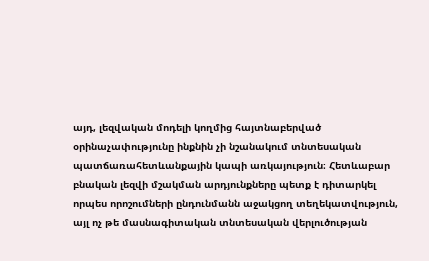այդ, լեզվական մոդելի կողմից հայտնաբերված օրինաչափությունը ինքնին չի նշանակում տնտեսական պատճառահետևանքային կապի առկայություն։ Հետևաբար բնական լեզվի մշակման արդյունքները պետք է դիտարկել որպես որոշումների ընդունմանն աջակցող տեղեկատվություն, այլ ոչ թե մասնագիտական տնտեսական վերլուծության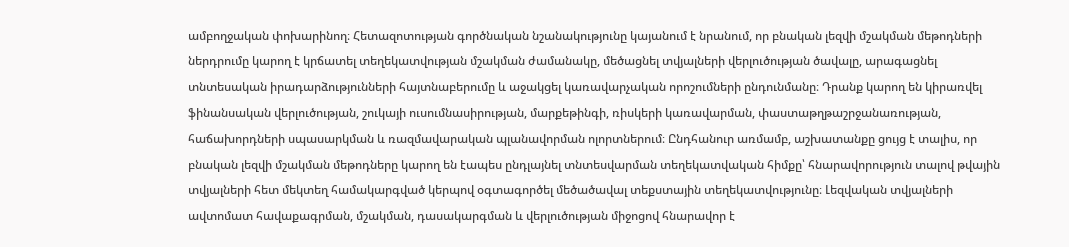ամբողջական փոխարինող։ Հետազոտության գործնական նշանակությունը կայանում է նրանում, որ բնական լեզվի մշակման մեթոդների ներդրումը կարող է կրճատել տեղեկատվության մշակման ժամանակը, մեծացնել տվյալների վերլուծության ծավալը, արագացնել տնտեսական իրադարձությունների հայտնաբերումը և աջակցել կառավարչական որոշումների ընդունմանը։ Դրանք կարող են կիրառվել ֆինանսական վերլուծության, շուկայի ուսումնասիրության, մարքեթինգի, ռիսկերի կառավարման, փաստաթղթաշրջանառության, հաճախորդների սպասարկման և ռազմավարական պլանավորման ոլորտներում։ Ընդհանուր առմամբ, աշխատանքը ցույց է տալիս, որ բնական լեզվի մշակման մեթոդները կարող են էապես ընդլայնել տնտեսվարման տեղեկատվական հիմքը՝ հնարավորություն տալով թվային տվյալների հետ մեկտեղ համակարգված կերպով օգտագործել մեծածավալ տեքստային տեղեկատվությունը։ Լեզվական տվյալների ավտոմատ հավաքագրման, մշակման, դասակարգման և վերլուծության միջոցով հնարավոր է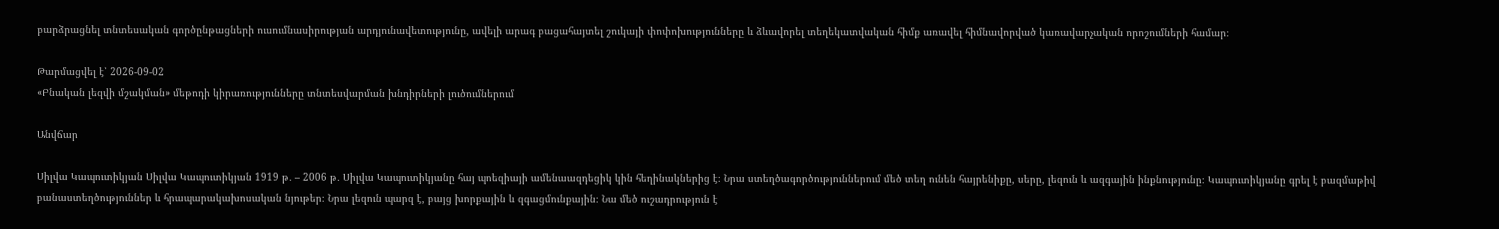բարձրացնել տնտեսական գործընթացների ուսումնասիրության արդյունավետությունը, ավելի արագ բացահայտել շուկայի փոփոխությունները և ձևավորել տեղեկատվական հիմք առավել հիմնավորված կառավարչական որոշումների համար։

Թարմացվել է՝ 2026-09-02
«Բնական լեզվի մշակման» մեթոդի կիրառությունները տնտեսվարման խնդիրների լուծումներում

Անվճար

Սիլվա Կապուտիկյան Սիլվա Կապուտիկյան 1919 թ․ – 2006 թ․ Սիլվա Կապուտիկյանը հայ պոեզիայի ամենաազդեցիկ կին հեղինակներից է։ Նրա ստեղծագործություններում մեծ տեղ ունեն հայրենիքը, սերը, լեզուն և ազգային ինքնությունը։ Կապուտիկյանը գրել է բազմաթիվ բանաստեղծություններ և հրապարակախոսական նյութեր։ Նրա լեզուն պարզ է, բայց խորքային և զգացմունքային։ Նա մեծ ուշադրություն է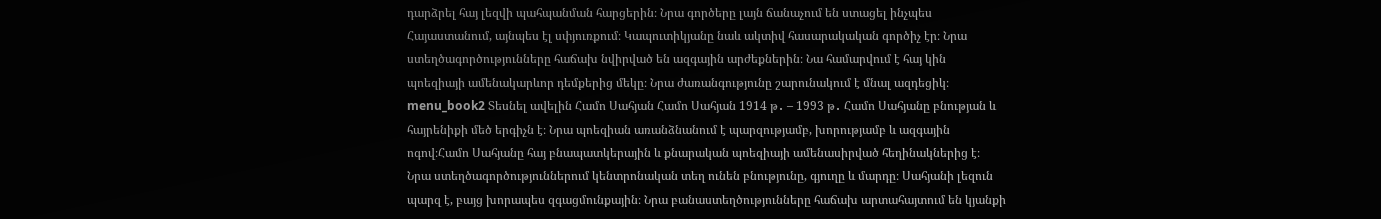դարձրել հայ լեզվի պահպանման հարցերին։ Նրա գործերը լայն ճանաչում են ստացել ինչպես Հայաստանում, այնպես էլ սփյուռքում։ Կապուտիկյանը նաև ակտիվ հասարակական գործիչ էր։ Նրա ստեղծագործությունները հաճախ նվիրված են ազգային արժեքներին։ Նա համարվում է հայ կին պոեզիայի ամենակարևոր դեմքերից մեկը։ Նրա ժառանգությունը շարունակում է մնալ ազդեցիկ։ menu_book2 Տեսնել ավելին Համո Սահյան Համո Սահյան 1914 թ․ – 1993 թ․ Համո Սահյանը բնության և հայրենիքի մեծ երգիչն է։ Նրա պոեզիան առանձնանում է պարզությամբ, խորությամբ և ազգային ոգով։Համո Սահյանը հայ բնապատկերային և քնարական պոեզիայի ամենասիրված հեղինակներից է։ Նրա ստեղծագործություններում կենտրոնական տեղ ունեն բնությունը, գյուղը և մարդը։ Սահյանի լեզուն պարզ է, բայց խորապես զգացմունքային։ Նրա բանաստեղծությունները հաճախ արտահայտում են կյանքի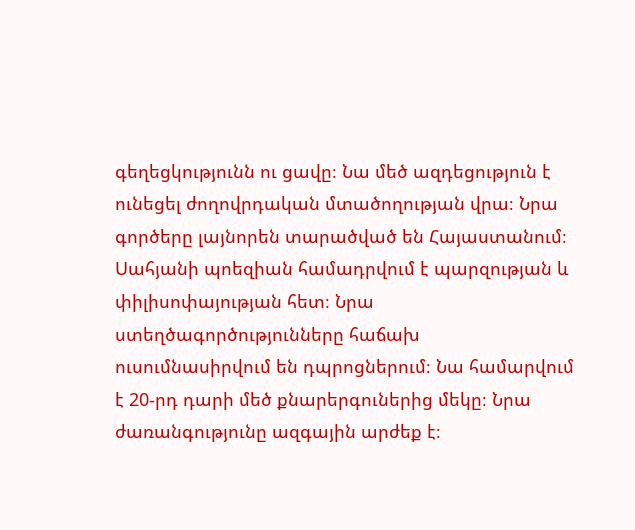գեղեցկությունն ու ցավը։ Նա մեծ ազդեցություն է ունեցել ժողովրդական մտածողության վրա։ Նրա գործերը լայնորեն տարածված են Հայաստանում։ Սահյանի պոեզիան համադրվում է պարզության և փիլիսոփայության հետ։ Նրա ստեղծագործությունները հաճախ ուսումնասիրվում են դպրոցներում։ Նա համարվում է 20-րդ դարի մեծ քնարերգուներից մեկը։ Նրա ժառանգությունը ազգային արժեք է։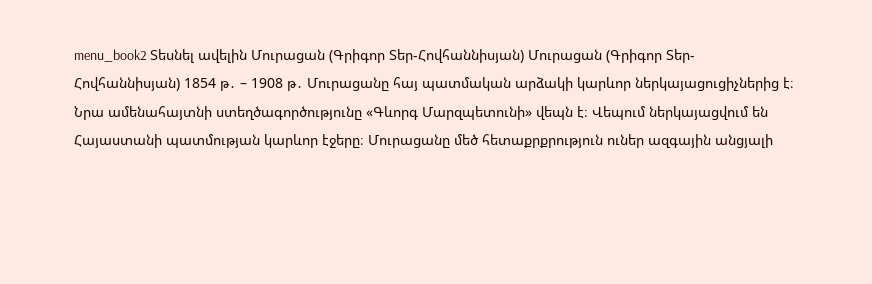menu_book2 Տեսնել ավելին Մուրացան (Գրիգոր Տեր-Հովհաննիսյան) Մուրացան (Գրիգոր Տեր-Հովհաննիսյան) 1854 թ․ – 1908 թ․ Մուրացանը հայ պատմական արձակի կարևոր ներկայացուցիչներից է։ Նրա ամենահայտնի ստեղծագործությունը «Գևորգ Մարզպետունի» վեպն է։ Վեպում ներկայացվում են Հայաստանի պատմության կարևոր էջերը։ Մուրացանը մեծ հետաքրքրություն ուներ ազգային անցյալի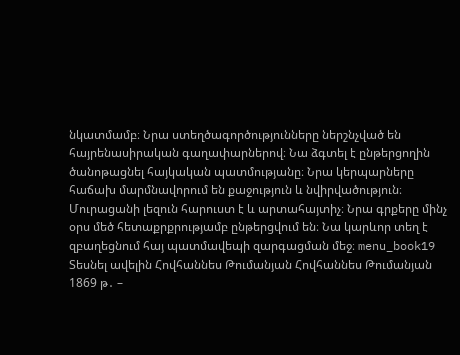նկատմամբ։ Նրա ստեղծագործությունները ներշնչված են հայրենասիրական գաղափարներով։ Նա ձգտել է ընթերցողին ծանոթացնել հայկական պատմությանը։ Նրա կերպարները հաճախ մարմնավորում են քաջություն և նվիրվածություն։ Մուրացանի լեզուն հարուստ է և արտահայտիչ։ Նրա գրքերը մինչ օրս մեծ հետաքրքրությամբ ընթերցվում են։ Նա կարևոր տեղ է զբաղեցնում հայ պատմավեպի զարգացման մեջ։ menu_book19 Տեսնել ավելին Հովհաննես Թումանյան Հովհաննես Թումանյան 1869 թ․ –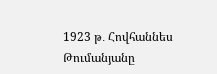1923 թ․ Հովհաննես Թումանյանը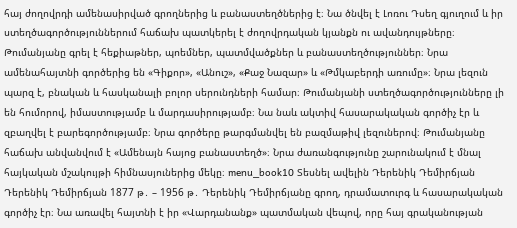հայ ժողովրդի ամենասիրված գրողներից և բանաստեղծներից է։ Նա ծնվել է Լոռու Դսեղ գյուղում և իր ստեղծագործություններում հաճախ պատկերել է ժողովրդական կյանքն ու ավանդույթները։ Թումանյանը գրել է հեքիաթներ, պոեմներ, պատմվածքներ և բանաստեղծություններ։ Նրա ամենահայտնի գործերից են «Գիքոր», «Անուշ», «Քաջ Նազար» և «Թմկաբերդի առումը»։ Նրա լեզուն պարզ է, բնական և հասկանալի բոլոր սերունդների համար։ Թումանյանի ստեղծագործությունները լի են հումորով, իմաստությամբ և մարդասիրությամբ։ Նա նաև ակտիվ հասարակական գործիչ էր և զբաղվել է բարեգործությամբ։ Նրա գործերը թարգմանվել են բազմաթիվ լեզուներով։ Թումանյանը հաճախ անվանվում է «Ամենայն հայոց բանաստեղծ»։ Նրա ժառանգությունը շարունակում է մնալ հայկական մշակույթի հիմնասյուներից մեկը։ menu_book10 Տեսնել ավելին Դերենիկ Դեմիրճյան Դերենիկ Դեմիրճյան 1877 թ․ – 1956 թ․ Դերենիկ Դեմիրճյանը գրող, դրամատուրգ և հասարակական գործիչ էր։ Նա առավել հայտնի է իր «Վարդանանք» պատմական վեպով, որը հայ գրականության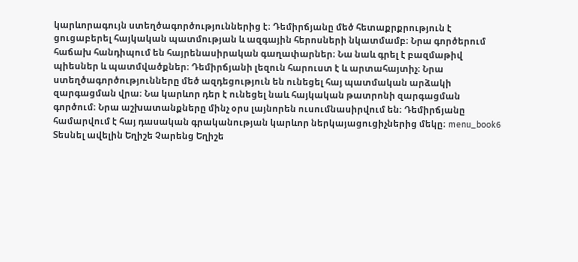կարևորագույն ստեղծագործություններից է։ Դեմիրճյանը մեծ հետաքրքրություն է ցուցաբերել հայկական պատմության և ազգային հերոսների նկատմամբ։ Նրա գործերում հաճախ հանդիպում են հայրենասիրական գաղափարներ։ Նա նաև գրել է բազմաթիվ պիեսներ և պատմվածքներ։ Դեմիրճյանի լեզուն հարուստ է և արտահայտիչ։ Նրա ստեղծագործությունները մեծ ազդեցություն են ունեցել հայ պատմական արձակի զարգացման վրա։ Նա կարևոր դեր է ունեցել նաև հայկական թատրոնի զարգացման գործում։ Նրա աշխատանքները մինչ օրս լայնորեն ուսումնասիրվում են։ Դեմիրճյանը համարվում է հայ դասական գրականության կարևոր ներկայացուցիչներից մեկը։ menu_book6 Տեսնել ավելին Եղիշե Չարենց Եղիշե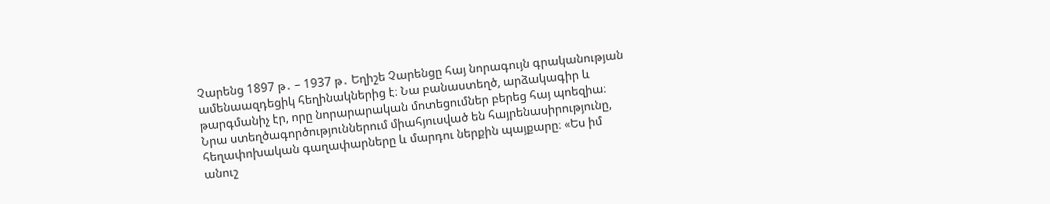Չարենց 1897 թ․ – 1937 թ․ Եղիշե Չարենցը հայ նորագույն գրականության ամենաազդեցիկ հեղինակներից է։ Նա բանաստեղծ, արձակագիր և թարգմանիչ էր, որը նորարարական մոտեցումներ բերեց հայ պոեզիա։ Նրա ստեղծագործություններում միահյուսված են հայրենասիրությունը, հեղափոխական գաղափարները և մարդու ներքին պայքարը։ «Ես իմ անուշ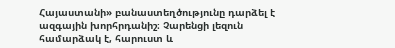Հայաստանի» բանաստեղծությունը դարձել է ազգային խորհրդանիշ։ Չարենցի լեզուն համարձակ է, հարուստ և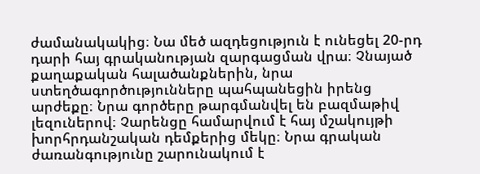ժամանակակից։ Նա մեծ ազդեցություն է ունեցել 20-րդ դարի հայ գրականության զարգացման վրա։ Չնայած քաղաքական հալածանքներին, նրա ստեղծագործությունները պահպանեցին իրենց արժեքը։ Նրա գործերը թարգմանվել են բազմաթիվ լեզուներով։ Չարենցը համարվում է հայ մշակույթի խորհրդանշական դեմքերից մեկը։ Նրա գրական ժառանգությունը շարունակում է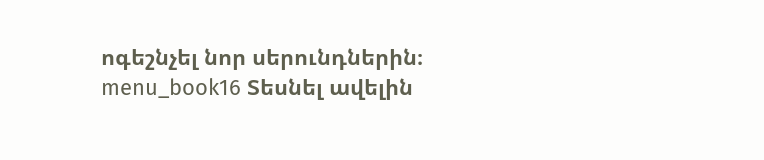ոգեշնչել նոր սերունդներին։ menu_book16 Տեսնել ավելին